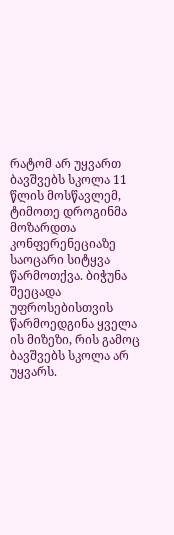რატომ არ უყვართ ბავშვებს სკოლა 11 წლის მოსწავლემ, ტიმოთე დროგინმა მოზარდთა კონფერენეციაზე საოცარი სიტყვა წარმოთქვა. ბიჭუნა შეეცადა უფროსებისთვის წარმოედგინა ყველა ის მიზეზი, რის გამოც ბავშვებს სკოლა არ უყვარს.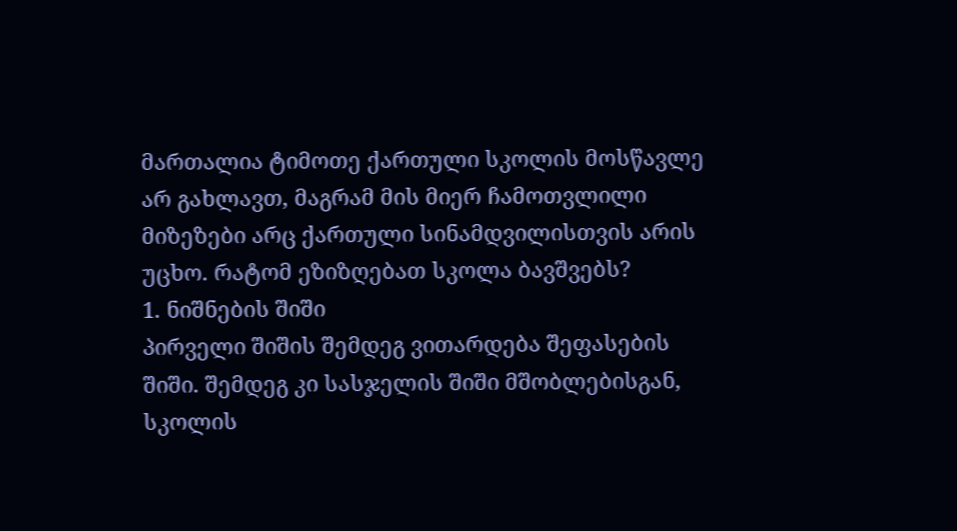მართალია ტიმოთე ქართული სკოლის მოსწავლე არ გახლავთ, მაგრამ მის მიერ ჩამოთვლილი მიზეზები არც ქართული სინამდვილისთვის არის უცხო. რატომ ეზიზღებათ სკოლა ბავშვებს?
1. ნიშნების შიში
პირველი შიშის შემდეგ ვითარდება შეფასების შიში. შემდეგ კი სასჯელის შიში მშობლებისგან, სკოლის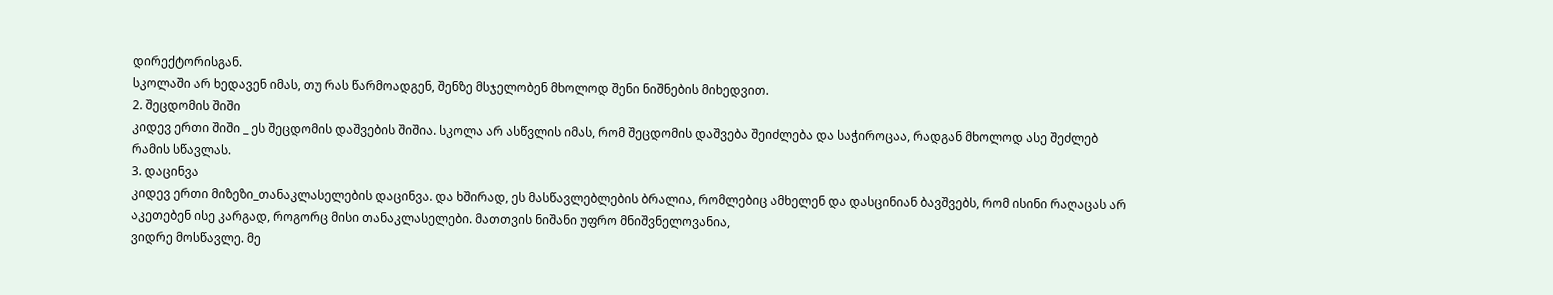დირექტორისგან.
სკოლაში არ ხედავენ იმას, თუ რას წარმოადგენ, შენზე მსჯელობენ მხოლოდ შენი ნიშნების მიხედვით.
2. შეცდომის შიში
კიდევ ერთი შიში _ ეს შეცდომის დაშვების შიშია. სკოლა არ ასწვლის იმას, რომ შეცდომის დაშვება შეიძლება და საჭიროცაა, რადგან მხოლოდ ასე შეძლებ რამის სწავლას.
3. დაცინვა
კიდევ ერთი მიზეზი_თანაკლასელების დაცინვა. და ხშირად, ეს მასწავლებლების ბრალია, რომლებიც ამხელენ და დასცინიან ბავშვებს, რომ ისინი რაღაცას არ აკეთებენ ისე კარგად, როგორც მისი თანაკლასელები. მათთვის ნიშანი უფრო მნიშვნელოვანია,
ვიდრე მოსწავლე. მე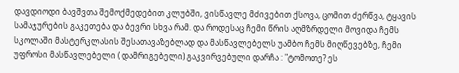დავდიოდი ბავშვთა შემოქმედებით კლუბში, ვისწავლე მძივებით ქსოვა, ცომით ძერწვა, ტყავის სამაჯურების გაკეთება და ბევრი სხვა რამ. და როდესაც ჩემი წრის აღმზრდელი მოვიდა ჩემს სკოლაში მასტერკლასის შესათავაზებლად და მასწავლებელს უამბო ჩემს მიღწევებზე, ჩემი უფროსი მასწავლებელი ( დამრიგებელი) გაკვირვებული დარჩა : "ტომოთე? ეს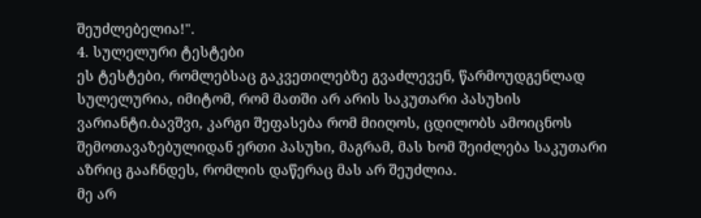შეუძლებელია!".
4. სულელური ტესტები
ეს ტესტები, რომლებსაც გაკვეთილებზე გვაძლევენ, წარმოუდგენლად სულელურია, იმიტომ, რომ მათში არ არის საკუთარი პასუხის ვარიანტი.ბავშვი, კარგი შეფასება რომ მიიღოს, ცდილობს ამოიცნოს შემოთავაზებულიდან ერთი პასუხი, მაგრამ, მას ხომ შეიძლება საკუთარი აზრიც გააჩნდეს, რომლის დაწერაც მას არ შეუძლია.
მე არ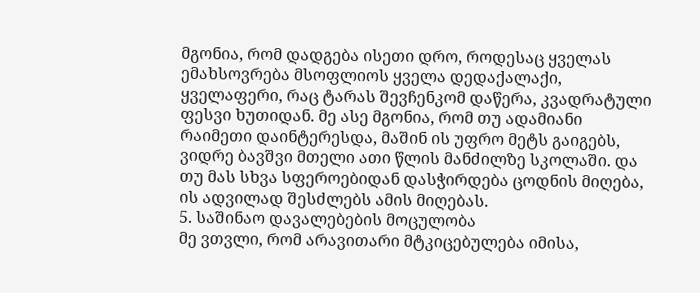მგონია, რომ დადგება ისეთი დრო, როდესაც ყველას ემახსოვრება მსოფლიოს ყველა დედაქალაქი, ყველაფერი, რაც ტარას შევჩენკომ დაწერა, კვადრატული ფესვი ხუთიდან. მე ასე მგონია, რომ თუ ადამიანი რაიმეთი დაინტერესდა, მაშინ ის უფრო მეტს გაიგებს, ვიდრე ბავშვი მთელი ათი წლის მანძილზე სკოლაში. და თუ მას სხვა სფეროებიდან დასჭირდება ცოდნის მიღება, ის ადვილად შესძლებს ამის მიღებას.
5. საშინაო დავალებების მოცულობა
მე ვთვლი, რომ არავითარი მტკიცებულება იმისა,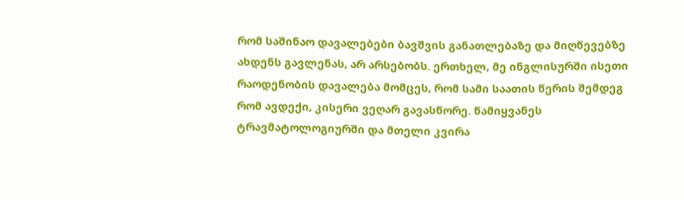რომ საშინაო დავალებები ბავშვის განათლებაზე და მიღწევებზე ახდენს გავლენას, არ არსებობს. ერთხელ, მე ინგლისურში ისეთი რაოდენობის დავალება მომცეს, რომ სამი საათის წერის შემდეგ რომ ავდექი, კისერი ვეღარ გავასწორე. წამიყვანეს ტრავმატოლოგიურში და მთელი კვირა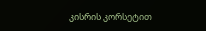კისრის კორსეტით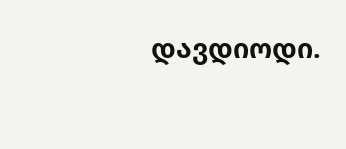დავდიოდი.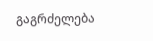გაგრძელება